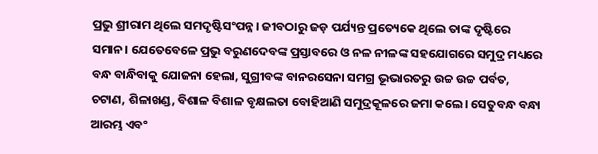ପ୍ରଭୁ ଶ୍ରୀରାମ ଥିଲେ ସମଦୃଷ୍ଟିସଂପନ୍ନ। ଜୀବଠାରୁ ଜଡ଼ ପର୍ଯ୍ୟନ୍ତ ପ୍ରତ୍ୟେକେ ଥିଲେ ତାଙ୍କ ଦୃଷ୍ଟିରେ ସମାନ। ଯେତେବେଳେ ପ୍ରଭୁ ବରୁଣଦେବଙ୍କ ପ୍ରସ୍ତାବରେ ଓ ନଳ ନୀଳଙ୍କ ସହଯୋଗରେ ସମୁଦ୍ର ମଧ୍ୟରେ ବନ୍ଧ ବାନ୍ଧିବାକୁ ଯୋଜନା ହେଲା, ସୁଗ୍ରୀବଙ୍କ ବାନରସେନା ସମଗ୍ର ଭୂଭାରତରୁ ଉଚ୍ଚ ଉଚ୍ଚ ପର୍ବତ, ଚଟାଣ, ଶିଳାଖଣ୍ଡ, ବିଶାଳ ବିଶାଳ ବୃକ୍ଷଲତା ବୋହିଆଣି ସମୁଦ୍ରକୂଳରେ ଜମା କଲେ। ସେତୁବନ୍ଧ ବନ୍ଧା ଆରମ୍ଭ ଏବଂ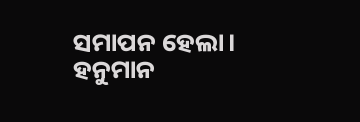ସମାପନ ହେଲା। ହନୁମାନ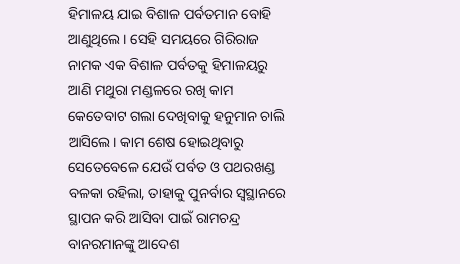ହିମାଳୟ ଯାଇ ବିଶାଳ ପର୍ବତମାନ ବୋହି ଆଣୁଥିଲେ। ସେହି ସମୟରେ ଗିରିରାଜ ନାମକ ଏକ ବିଶାଳ ପର୍ବତକୁ ହିମାଳୟରୁ ଆଣି ମଥୁରା ମଣ୍ଡଳରେ ରଖି କାମ କେତେବାଟ ଗଲା ଦେଖିବାକୁ ହନୁମାନ ଚାଲି ଆସିଲେ। କାମ ଶେଷ ହୋଇଥିବାରୁ ସେତେବେଳେ ଯେଉଁ ପର୍ବତ ଓ ପଥରଖଣ୍ଡ ବଳକା ରହିଲା, ତାହାକୁ ପୁନର୍ବାର ସ୍ୱସ୍ଥାନରେ ସ୍ଥାପନ କରି ଆସିବା ପାଇଁ ରାମଚନ୍ଦ୍ର ବାନରମାନଙ୍କୁ ଆଦେଶ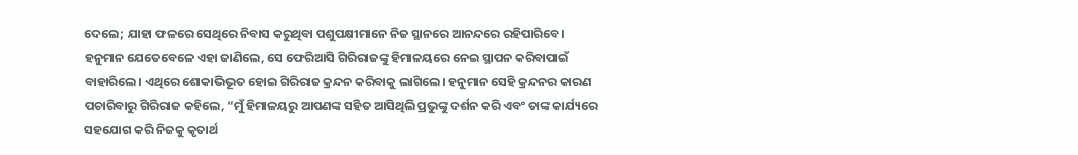ଦେଲେ; ଯାହା ଫଳରେ ସେଥିରେ ନିବାସ କରୁଥିବା ପଶୁପକ୍ଷୀମାନେ ନିଜ ସ୍ଥାନରେ ଆନନ୍ଦରେ ରହିପାରିବେ।
ହନୁମାନ ଯେତେବେଳେ ଏହା ଜାଣିଲେ, ସେ ଫେରିଆସି ଗିରିରାଜଙ୍କୁ ହିମାଳୟରେ ନେଇ ସ୍ଥାପନ କରିବାପାଇଁ ବାହାରିଲେ। ଏଥିରେ ଶୋକାଭିଭୂତ ହୋଇ ଗିରିରାଜ କ୍ରନ୍ଦନ କରିବାକୁ ଲାଗିଲେ। ହନୁମାନ ସେହି କ୍ରନ୍ଦନର କାରଣ ପଚାରିବାରୁ ଗିରିରାଜ କହିଲେ, “ମୁଁ ହିମାଳୟରୁ ଆପଣଙ୍କ ସହିତ ଆସିଥିଲି ପ୍ରଭୁଙ୍କୁ ଦର୍ଶନ କରି ଏବଂ ତାଙ୍କ କାର୍ଯ୍ୟରେ ସହଯୋଗ କରି ନିଜକୁ କୃତାର୍ଥ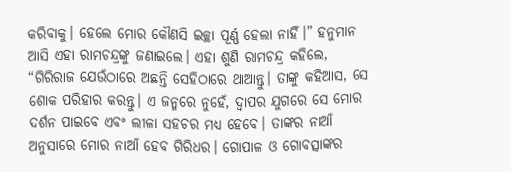କରିବାକୁ। ହେଲେ ମୋର କୌଣସି ଇଚ୍ଛା ପୂର୍ଣ୍ଣ ହେଲା ନାହିଁ।” ହନୁମାନ ଆସି ଏହା ରାମଚନ୍ଦ୍ରଙ୍କୁ ଜଣାଇଲେ। ଏହା ଶୁଣି ରାମଚନ୍ଦ୍ର କହିଲେ, “ଗିରିରାଜ ଯେଉଁଠାରେ ଅଛନ୍ତି ସେହିଠାରେ ଥାଆନ୍ତୁ। ତାଙ୍କୁ କହିଆସ, ସେ ଶୋକ ପରିହାର କରନ୍ତୁ। ଏ ଜନ୍ମରେ ନୁହେଁ, ଦ୍ୱାପର ଯୁଗରେ ସେ ମୋର ଦର୍ଶନ ପାଇବେ ଏବଂ ଲୀଳା ସହଚର ମଧ୍ୟ ହେବେ। ତାଙ୍କର ନାଆଁ ଅନୁସାରେ ମୋର ନାଆଁ ହେବ ଗିରିଧର। ଗୋପାଳ ଓ ଗୋବତ୍ସାଙ୍କର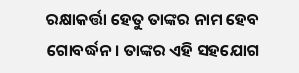ରକ୍ଷାକର୍ତ୍ତା ହେତୁ ତାଙ୍କର ନାମ ହେବ ଗୋବର୍ଦ୍ଧନ। ତାଙ୍କର ଏହି ସହଯୋଗ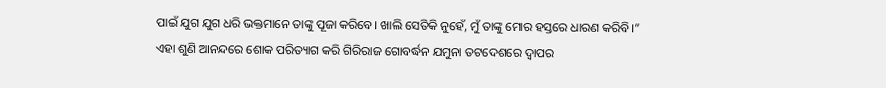ପାଇଁ ଯୁଗ ଯୁଗ ଧରି ଭକ୍ତମାନେ ତାଙ୍କୁ ପୂଜା କରିବେ। ଖାଲି ସେତିକି ନୁହେଁ, ମୁଁ ତାଙ୍କୁ ମୋର ହସ୍ତରେ ଧାରଣ କରିବି।”
ଏହା ଶୁଣି ଆନନ୍ଦରେ ଶୋକ ପରିତ୍ୟାଗ କରି ଗିରିରାଜ ଗୋବର୍ଦ୍ଧନ ଯମୁନା ତଟଦେଶରେ ଦ୍ୱାପର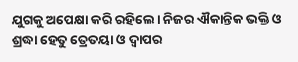ଯୁଗକୁ ଅପେକ୍ଷା କରି ରହିଲେ। ନିଜର ଐକାନ୍ତିକ ଭକ୍ତି ଓ ଶ୍ରଦ୍ଧା ହେତୁ ତ୍ରେତୟା ଓ ଦ୍ୱାପର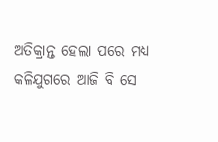ଅତିକ୍ରାନ୍ତ ହେଲା ପରେ ମଧ୍ୟ କଳିଯୁଗରେ ଆଜି ବି ସେ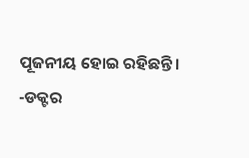ପୂଜନୀୟ ହୋଇ ରହିଛନ୍ତି।
-ଡକ୍ଟର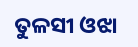ତୁଳସୀ ଓଝା